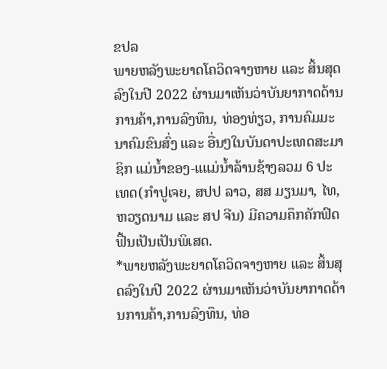ຂປລ
ພາຍຫລັງພະຍາດໂຄວິດຈາງຫາຍ ແລະ ສິ້ນສຸດລົງໃນປີ 2022 ຜ່ານມາເຫັນວ່າບັນຍາກາດດ້ານການຄ້າ,ການລົງທຶນ, ທ່ອງທ່ຽວ, ການຄົມມະນາຄົມຂົນສົ່ງ ແລະ ອື່ນໆໃນບັນດາປະເທດສະມາຊິກ ແມ່ນ້ຳຂອງ-ແແມ່ນ້ຳລ້ານຊ້າງລວມ 6 ປະເທດ(ກຳປູເຈຍ, ສປປ ລາວ, ສສ ມຽນມາ, ໄທ, ຫວຽດນາມ ແລະ ສປ ຈີນ) ມີຄວາມຄຶກຄັກຟົດຟື້ນເປັນເປັນພິເສດ.
*ພາຍຫລັງພະຍາດໂຄວິດຈາງຫາຍ ແລະ ສິ້ນສຸດລົງໃນປີ 2022 ຜ່ານມາເຫັນວ່າບັນຍາກາດດ້ານການຄ້າ,ການລົງທຶນ, ທ່ອ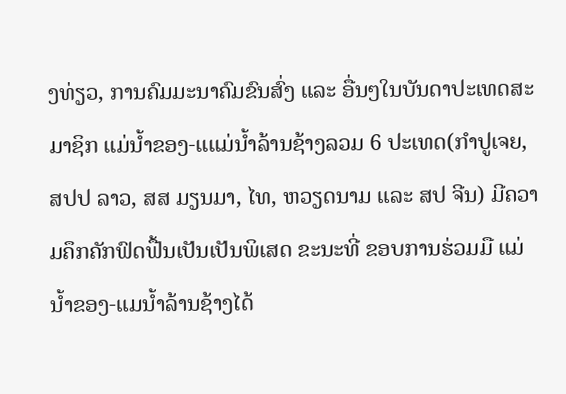ງທ່ຽວ, ການຄົມມະນາຄົມຂົນສົ່ງ ແລະ ອື່ນໆໃນບັນດາປະເທດສະມາຊິກ ແມ່ນ້ຳຂອງ-ແແມ່ນ້ຳລ້ານຊ້າງລວມ 6 ປະເທດ(ກຳປູເຈຍ, ສປປ ລາວ, ສສ ມຽນມາ, ໄທ, ຫວຽດນາມ ແລະ ສປ ຈີນ) ມີຄວາມຄຶກຄັກຟົດຟື້ນເປັນເປັນພິເສດ ຂະນະທີ່ ຂອບການຮ່ວມມື ແມ່ນໍ້າຂອງ-ແມນໍ້າລ້ານຊ້າງໄດ້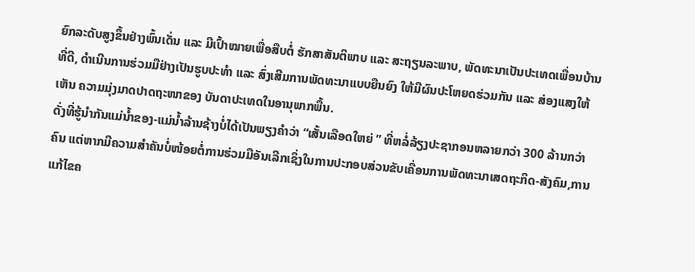ຍົກລະດັບສູງຂຶ້ນຢ່າງພົ້ນເດັ່ນ ແລະ ມີເປົ້າໝາຍເພື່ອສືບຕໍ່ ຮັກສາສັນຕິພາບ ແລະ ສະຖຽນລະພາບ, ພັດທະນາເປັນປະເທດເພື່ອນບ້ານທີ່ດີ, ດຳເນີນການຮ່ວມມືຢ່າງເປັນຮູບປະທຳ ແລະ ສົ່ງເສີມການພັດທະນາແບບຍືນຍົງ ໃຫ້ມີຜົນປະໂຫຍດຮ່ວມກັນ ແລະ ສ່ອງແສງໃຫ້ເຫັນ ຄວາມມຸ່ງມາດປາດຖະໜາຂອງ ບັນດາປະເທດໃນອານຸພາກພື້ນ.
ດັ່ງທີ່ຮູ້ນໍາກັນແມ່ນໍ້າຂອງ-ແມ່ນໍ້າລ້ານຊ້າງບໍ່ໄດ້ເປັນພຽງຄໍາວ່າ “ເສັ້ນເລືອດໃຫຍ່ ” ທີ່ຫລໍ່ລ້ຽງປະຊາກອນຫລາຍກວ່າ 300 ລ້ານກວ່າຄົນ ແຕ່ຫາກມີຄວາມສໍາຄັນບໍ່ໜ້ອຍຕໍ່ການຮ່ວມມືອັນເລີກເຊິ່ງໃນການປະກອບສ່ວນຂັບເຄື່ອນການພັດທະນາເສດຖະກິດ-ສັງຄົມ,ການແກ້ໄຂຄ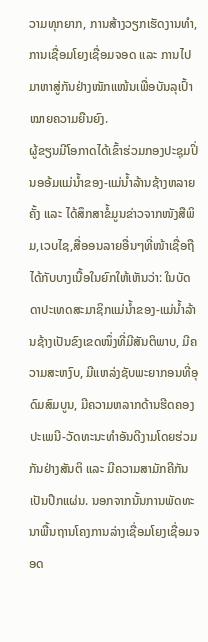ວາມທຸກຍາກ, ການສ້າງວຽກເຮັດງານທໍາ, ການເຊື່ອມໂຍງເຊື່ອມຈອດ ແລະ ການໄປມາຫາສູ່ກັນຢ່າງໜັກແໜ້ນເພື່ອບັນລຸເປົ້າໝາຍຄວາມຍືນຍົງ.
ຜູ້ຂຽນມີໂອກາດໄດ້ເຂົ້າຮ່ວມກອງປະຊຸມປິ່ນອອ້ມແມ່ນໍ້າຂອງ-ແມ່ນໍ້າລ້ານຊ້າງຫລາຍຄັ້ງ ແລະ ໄດ້ສຶກສາຂໍ້ມູນຂ່າວຈາກໜັງສືພິມ,ເວບໄຊ,ສື່ອອນລາຍອື່ນໆທີ່ໜ້າເຊື່ອຖືໄດ້ກັບບາງເນື້ອໃນຍົກໃຫ້ເຫັນວ່າ: ໃນບັດດາປະເທດສະມາຊິກແມ່ນໍ້າຂອງ-ແມ່ນໍ້າລ້ານຊ້າງເປັນຂົງເຂດໜຶ່ງທີ່ມີສັນຕິພາບ, ມີຄວາມສະຫງົບ, ມີແຫລ່ງຊັບພະຍາກອນທີ່ອຸດົມສົມບູນ, ມີຄວາມຫລາກດ້ານຮີດຄອງປະເພນີ-ວັດທະນະທໍາອັນດີງາມໂດຍຮ່ວມກັນຢ່າງສັນຕິ ແລະ ມີຄວາມສາມັກຄີກັນເປັນປຶກແຜ່ນ. ນອກຈາກນັ້ນການພັດທະນາພື້ນຖານໂຄງການລ່າງເຊື່ອມໂຍງເຊື່ອມຈອດ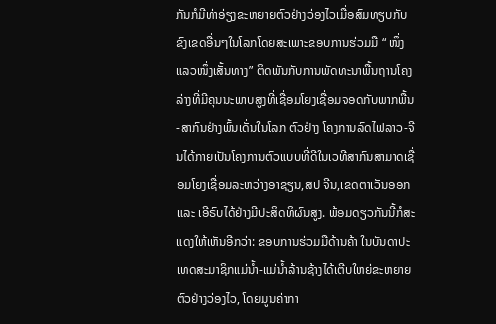ກັນກໍມີທ່າອ່ຽງຂະຫຍາຍຕົວຢ່າງວ່ອງໄວເມື່ອສົມທຽບກັບຂົງເຂດອື່ນໆໃນໂລກໂດຍສະເພາະຂອບການຮ່ວມມື “ ໜຶ່ງແລວໜຶ່ງເສັ້ນທາງ” ຕິດພັນກັບການພັດທະນາພື້ນຖານໂຄງລ່າງທີ່ມີຄຸນນະພາບສູງທີ່ເຊື່ອມໂຍງເຊື່ອມຈອດກັບພາກພື້ນ-ສາກົນຢ່າງພົ້ນເດັ່ນໃນໂລກ ຕົວຢ່າງ ໂຄງການລົດໄຟລາວ-ຈີນໄດ້ກາຍເປັນໂຄງການຕົວແບບທີ່ດີໃນເວທີສາກົນສາມາດເຊື່ອມໂຍງເຊື່ອມລະຫວ່າງອາຊຽນ,ສປ ຈີນ,ເຂດຕາເວັນອອກ ແລະ ເອີຣົບໄດ້ຢ່າງມີປະສິດທິຜົນສູງ. ພ້ອມດຽວກັນນີ້ກໍສະແດງໃຫ້ເຫັນອີກວ່າ: ຂອບການຮ່ວມມືດ້ານຄ້າ ໃນບັນດາປະເທດສະມາຊິກແມ່ນໍ້າ-ແມ່ນໍ້າລ້ານຊ້າງໄດ້ເຕີບໃຫຍ່ຂະຫຍາຍຕົວຢ່າງວ່ອງໄວ, ໂດຍມູນຄ່າກາ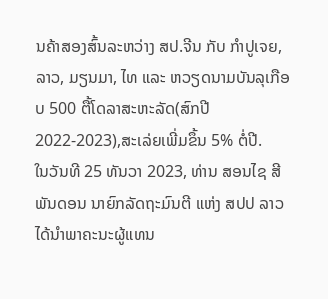ນຄ້າສອງສົ້ນລະຫວ່າງ ສປ.ຈີນ ກັບ ກໍາປູເຈຍ, ລາວ, ມຽນມາ, ໄທ ແລະ ຫວຽດນາມບັນລຸເກືອບ 500 ຕື້ໂດລາສະຫະລັດ(ສົກປີ 2022-2023),ສະເລ່ຍເພີ່ມຂຶ້ນ 5% ຕໍ່ປີ.
ໃນວັນທີ 25 ທັນວາ 2023, ທ່ານ ສອນໄຊ ສີພັນດອນ ນາຍົກລັດຖະມົນຕີ ແຫ່ງ ສປປ ລາວ ໄດ້ນໍາພາຄະນະຜູ້ແທນ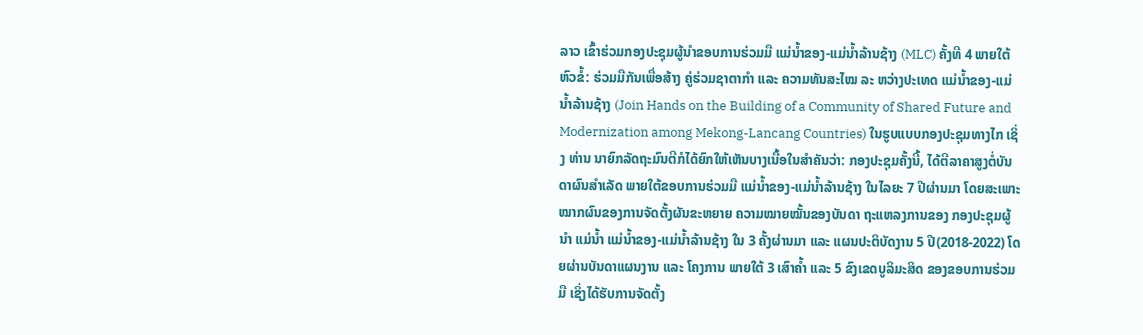ລາວ ເຂົ້າຮ່ວມກອງປະຊຸມຜູ້ນຳຂອບການຮ່ວມມື ແມ່ນ້ຳຂອງ-ແມ່ນໍ້າລ້ານຊ້າງ (MLC) ຄັ້ງທີ 4 ພາຍໃຕ້ຫົວຂໍ້: ຮ່ວມມືກັນເພື່ອສ້າງ ຄູ່ຮ່ວມຊາຕາກຳ ແລະ ຄວາມທັນສະໄໝ ລະ ຫວ່າງປະເທດ ແມ່ນ້ຳຂອງ-ແມ່ນ້ຳລ້ານຊ້າງ (Join Hands on the Building of a Community of Shared Future and Modernization among Mekong-Lancang Countries) ໃນຮູບແບບກອງປະຊຸມທາງໄກ ເຊິ່ງ ທ່ານ ນາຍົກລັດຖະມົນຕີກໍໄດ້ຍົກໃຫ້ເຫັນບາງເນື້ອໃນສໍາຄັນວ່າ: ກອງປະຊຸມຄັ້ງນີ້, ໄດ້ຕີລາຄາສູງຕໍ່ບັນດາຜົນສຳເລັດ ພາຍໃຕ້ຂອບການຮ່ວມມື ແມ່ນໍ້າຂອງ-ແມ່ນໍ້າລ້ານຊ້າງ ໃນໄລຍະ 7 ປີຜ່ານມາ ໂດຍສະເພາະ ໝາກຜົນຂອງການຈັດຕັ້ງຜັນຂະຫຍາຍ ຄວາມໝາຍໝັ້ນຂອງບັນດາ ຖະແຫລງການຂອງ ກອງປະຊຸມຜູ້ນຳ ແມ່ນໍ້າ ແມ່ນໍ້າຂອງ-ແມ່ນໍ້າລ້ານຊ້າງ ໃນ 3 ຄັ້ງຜ່ານມາ ແລະ ແຜນປະຕິບັດງານ 5 ປີ(2018-2022) ໂດຍຜ່ານບັນດາແຜນງານ ແລະ ໂຄງການ ພາຍໃຕ້ 3 ເສົາຄໍ້າ ແລະ 5 ຂົງເຂດບູລິມະສິດ ຂອງຂອບການຮ່ວມມື ເຊິ່ງໄດ້ຮັບການຈັດຕັ້ງ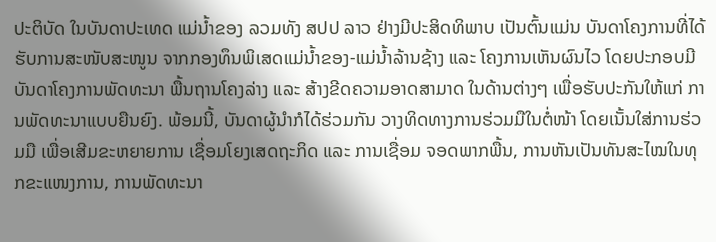ປະຕິບັດ ໃນບັນດາປະເທດ ແມ່ນໍ້າຂອງ ລວມທັງ ສປປ ລາວ ຢ່າງມີປະສິດທິພາບ ເປັນຕົ້ນແມ່ນ ບັນດາໂຄງການທີ່ໄດ້ຮັບການສະໜັບສະໜູນ ຈາກກອງທຶນພິເສດແມ່ນໍ້າຂອງ-ແມ່ນໍ້າລ້ານຊ້າງ ແລະ ໂຄງການເຫັນຜົນໄວ ໂດຍປະກອບມີ ບັນດາໂຄງການພັດທະນາ ພື້ນຖານໂຄງລ່າງ ແລະ ສ້າງຂີດຄວາມອາດສາມາດ ໃນດ້ານຕ່າງໆ ເພື່ອຮັບປະກັນໃຫ້ແກ່ ການພັດທະນາແບບຍືນຍົງ. ພ້ອມນີ້, ບັນດາຜູ້ນຳກໍໄດ້ຮ່ວມກັນ ວາງທິດທາງການຮ່ວມມືໃນຕໍ່ໜ້າ ໂດຍເນັ້ນໃສ່ການຮ່ວມມື ເພື່ອເສີມຂະຫຍາຍການ ເຊື່ອມໂຍງເສດຖະກິດ ແລະ ການເຊື່ອມ ຈອດພາກພື້ນ, ການຫັນເປັນທັນສະໄໝໃນທຸກຂະແໜງການ, ການພັດທະນາ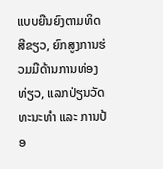ແບບຍືນຍົງຕາມທິດສີຂຽວ, ຍົກສູງການຮ່ວມມືດ້ານການທ່ອງທ່ຽວ, ແລກປ່ຽນວັດທະນະທຳ ແລະ ການປ້ອ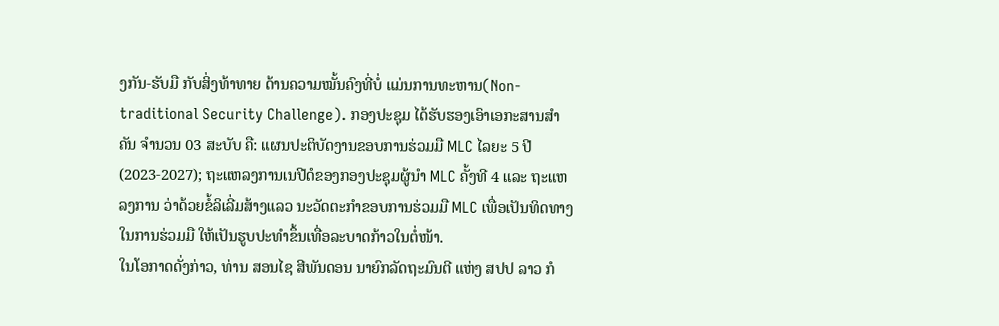ງກັນ-ຮັບມື ກັບສິ່ງທ້າທາຍ ດ້ານຄວາມໝັ້ນຄົງທີ່ບໍ່ ແມ່ນການທະຫານ(Non-traditional Security Challenge). ກອງປະຊຸມ ໄດ້ຮັບຮອງເອົາເອກະສານສຳຄັນ ຈຳນວນ 03 ສະບັບ ຄື: ແຜນປະຕິບັດງານຂອບການຮ່ວມມື MLC ໄລຍະ 5 ປີ (2023-2027); ຖະແຫລງການເນປີດໍຂອງກອງປະຊຸມຜູ້ນຳ MLC ຄັ້ງທີ 4 ແລະ ຖະແຫລງການ ວ່າດ້ວຍຂໍ້ລິເລີ່ມສ້າງແລວ ນະວັດຕະກຳຂອບການຮ່ວມມື MLC ເພື່ອເປັນທິດທາງໃນການຮ່ວມມື ໃຫ້ເປັນຮູບປະທຳຂຶ້ນເທື່ອລະບາດກ້າວໃນຕໍ່ໜ້າ.
ໃນໂອກາດດັ່ງກ່າວ, ທ່ານ ສອນໄຊ ສີພັນດອນ ນາຍົກລັດຖະມົນຕີ ແຫ່ງ ສປປ ລາວ ກໍ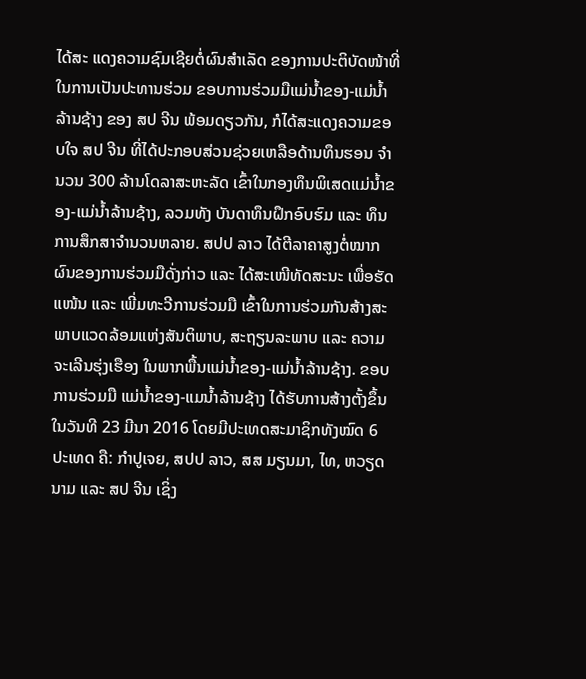ໄດ້ສະ ແດງຄວາມຊົມເຊີຍຕໍ່ຜົນສຳເລັດ ຂອງການປະຕິບັດໜ້າທີ່ໃນການເປັນປະທານຮ່ວມ ຂອບການຮ່ວມມືແມ່ນໍ້າຂອງ-ແມ່ນໍ້າລ້ານຊ້າງ ຂອງ ສປ ຈີນ ພ້ອມດຽວກັນ, ກໍໄດ້ສະແດງຄວາມຂອບໃຈ ສປ ຈີນ ທີ່ໄດ້ປະກອບສ່ວນຊ່ວຍເຫລືອດ້ານທຶນຮອນ ຈຳນວນ 300 ລ້ານໂດລາສະຫະລັດ ເຂົ້າໃນກອງທຶນພິເສດແມ່ນໍ້າຂອງ-ແມ່ນໍ້າລ້ານຊ້າງ, ລວມທັງ ບັນດາທຶນຝຶກອົບຮົມ ແລະ ທຶນການສຶກສາຈຳນວນຫລາຍ. ສປປ ລາວ ໄດ້ຕີລາຄາສູງຕໍ່ໝາກຜົນຂອງການຮ່ວມມືດັ່ງກ່າວ ແລະ ໄດ້ສະເໜີທັດສະນະ ເພື່ອຮັດແໜ້ນ ແລະ ເພີ່ມທະວີການຮ່ວມມື ເຂົ້າໃນການຮ່ວມກັນສ້າງສະພາບແວດລ້ອມແຫ່ງສັນຕິພາບ, ສະຖຽນລະພາບ ແລະ ຄວາມຈະເລີນຮຸ່ງເຮືອງ ໃນພາກພື້ນແມ່ນໍ້າຂອງ-ແມ່ນໍ້າລ້ານຊ້າງ. ຂອບການຮ່ວມມື ແມ່ນໍ້າຂອງ-ແມນໍ້າລ້ານຊ້າງ ໄດ້ຮັບການສ້າງຕັ້ງຂຶ້ນໃນວັນທີ 23 ມີນາ 2016 ໂດຍມີປະເທດສະມາຊິກທັງໝົດ 6 ປະເທດ ຄື: ກຳປູເຈຍ, ສປປ ລາວ, ສສ ມຽນມາ, ໄທ, ຫວຽດນາມ ແລະ ສປ ຈີນ ເຊິ່ງ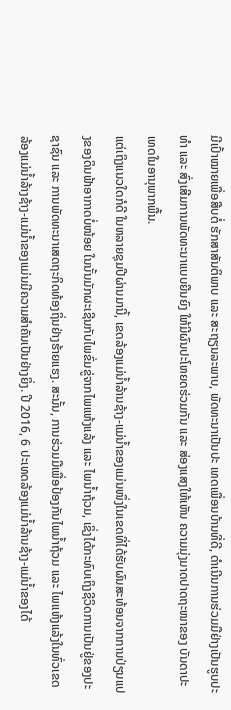ມີເປົ້າໝາຍເພື່ອສືບຕໍ່ ຮັກສາສັນຕິພາບ ແລະ ສະຖຽນລະພາບ, ພັດທະນາເປັນປະ ເທດເພື່ອນບ້ານທີ່ດີ, ດຳເນີນການຮ່ວມມືຢ່າງເປັນຮູບປະທຳ ແລະ ສົ່ງເສີມການພັດທະນາແບບຍືນຍົງ ໃຫ້ມີຜົນປະໂຫຍດຮ່ວມກັນ ແລະ ສ່ອງແສງໃຫ້ເຫັນ ຄວາມມຸ່ງມາດປາດຖະໜາຂອງ ບັນດາປະເທດໃນອານຸພາກພື້ນ.
ແຕ່ເຖິງແນວໃດກໍດີ ໃນຫລາຍຊຸມປີຜ່ານມານີ້, ເຂດລ້ອງແມ່ນ້ຳລ້ານຊ້າງ-ແມ່ນ້ຳຂອງແມ່ນໜຶ່ງໃນເຂດທີ່ໄດ້ຮັບຜົນສະທ້ອນຈາກການປ່ຽນແປງຂອງດິນຟ້າອາກາດບໍ່ໜ້ອຍ ໃນນັ້ນມັກຜະເຊີນກັບໄພຂົ່ມຂູ່ຈາກໄພແຫ້ງແລ້ງ ແລະ ໄພນ້ຳຖ້ວມ, ເຊິ່ງໄດ້ກະທົບເຖິງຊີວິດການເປັນຢູ່ຂອງປະຊາຊົນ ແລະ ການພັດທະນາເສດຖະກິດທ້ອງຖິ່ນຢ່າງຮ້າຍແຮງ. ສະນັ້ນ, ການຮ່ວມມືເພື່ອປ້ອງກັນໄພນ້ຳຖ້ວມ ແລະ ໄພແຫ້ງແລ້ງໃນທົ່ວເຂດລ້ອງແມ່ນ້ຳລ້າງຊ້າງ-ແມ່ນ້ຳຂອງແມ່ນມີຄວາມສຳຄັນເປັນຢ່າງຍິ່ງ. ປີ 2016, 6 ປະເທດລ້ອງແມ່ນ້ຳລ້ານຊ້າງ-ແມ່ນ້ຳຂອງໄດ້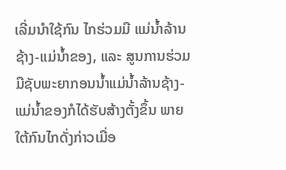ເລີ່ມນຳໃຊ້ກົນ ໄກຮ່ວມມື ແມ່ນ້ຳລ້ານຊ້າງ-ແມ່ນ້ຳຂອງ, ແລະ ສູນການຮ່ວມມືຊັບພະຍາກອນນ້ຳແມ່ນ້ຳລ້ານຊ້າງ-ແມ່ນ້ຳຂອງກໍໄດ້ຮັບສ້າງຕັ້ງຂຶ້ນ ພາຍ ໃຕ້ກົນໄກດັ່ງກ່າວເມື່ອ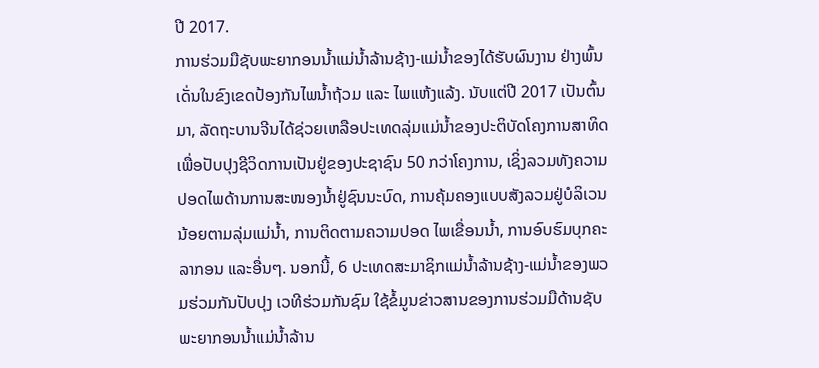ປີ 2017.
ການຮ່ວມມືຊັບພະຍາກອນນ້ຳແມ່ນ້ຳລ້ານຊ້າງ-ແມ່ນ້ຳຂອງໄດ້ຮັບຜົນງານ ຢ່າງພົ້ນ ເດັ່ນໃນຂົງເຂດປ້ອງກັນໄພນ້ຳຖ້ວມ ແລະ ໄພແຫ້ງແລ້ງ. ນັບແຕ່ປີ 2017 ເປັນຕົ້ນມາ, ລັດຖະບານຈີນໄດ້ຊ່ວຍເຫລືອປະເທດລຸ່ມແມ່ນ້ຳຂອງປະຕິບັດໂຄງການສາທິດເພື່ອປັບປຸງຊີວິດການເປັນຢູ່ຂອງປະຊາຊົນ 50 ກວ່າໂຄງການ, ເຊິ່ງລວມທັງຄວາມປອດໄພດ້ານການສະໜອງນ້ຳຢູ່ຊົນນະບົດ, ການຄຸ້ມຄອງແບບສັງລວມຢູ່ບໍລິເວນນ້ອຍຕາມລຸ່ມແມ່ນ້ຳ, ການຕິດຕາມຄວາມປອດ ໄພເຂື່ອນນ້ຳ, ການອົບຮົມບຸກຄະລາກອນ ແລະອື່ນໆ. ນອກນີ້, 6 ປະເທດສະມາຊິກແມ່ນ້ຳລ້ານຊ້າງ-ແມ່ນ້ຳຂອງພວມຮ່ວມກັນປັບປຸງ ເວທີຮ່ວມກັນຊົມ ໃຊ້ຂໍ້ມູນຂ່າວສານຂອງການຮ່ວມມືດ້ານຊັບພະຍາກອນນ້ຳແມ່ນ້ຳລ້ານ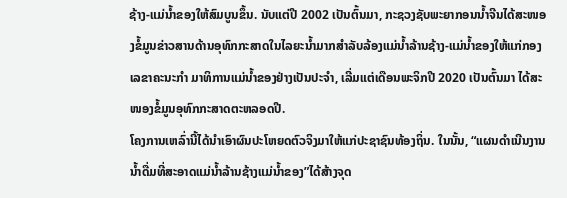ຊ້າງ-ແມ່ນ້ຳຂອງໃຫ້ສົມບູນຂຶ້ນ. ນັບແຕ່ປີ 2002 ເປັນຕົ້ນມາ, ກະຊວງຊັບພະຍາກອນນ້ຳຈີນໄດ້ສະໜອງຂໍ້ມູນຂ່າວສານດ້ານອຸທົກກະສາດໃນໄລຍະນ້ຳມາກສຳລັບລ້ອງແມ່ນ້ຳລ້ານຊ້າງ-ແມ່ນ້ຳຂອງໃຫ້ແກ່ກອງເລຂາຄະນະກຳ ມາທິການແມ່ນ້ຳຂອງຢ່າງເປັນປະຈຳ, ເລີ່ມແຕ່ເດືອນພະຈິກປີ 2020 ເປັນຕົ້ນມາ ໄດ້ສະໜອງຂໍ້ມູນອຸທົກກະສາດຕະຫລອດປີ.
ໂຄງການເຫລົ່ານີ້ໄດ້ນຳເອົາຜົນປະໂຫຍດຕົວຈິງມາໃຫ້ແກ່ປະຊາຊົນທ້ອງຖິ່ນ. ໃນນັ້ນ, “ແຜນດຳເນີນງານນ້ຳດື່ມທີ່ສະອາດແມ່ນ້ຳລ້ານຊ້າງແມ່ນ້ຳຂອງ”ໄດ້ສ້າງຈຸດ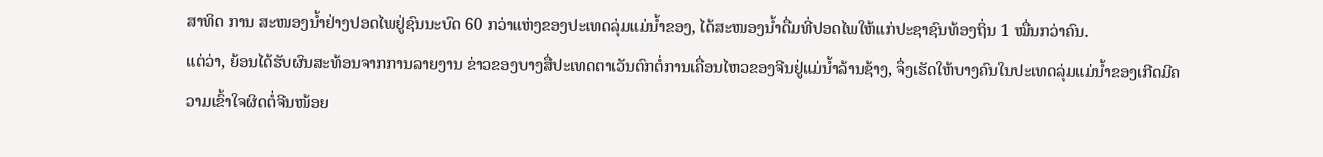ສາທິດ ການ ສະໜອງນ້ຳຢ່າງປອດໄພຢູ່ຊົນນະບົດ 60 ກວ່າແຫ່ງຂອງປະເທດລຸ່ມແມ່ນ້ຳຂອງ, ໄດ້ສະໜອງນ້ຳດື່ມທີ່ປອດໄພໃຫ້ແກ່ປະຊາຊົນທ້ອງຖິ່ນ 1 ໝື່ນກວ່າຄົນ.
ແຕ່ວ່າ, ຍ້ອນໄດ້ຮັບຜົນສະທ້ອນຈາກການລາຍງານ ຂ່າວຂອງບາງສື່ປະເທດຕາເວັນຕົກຕໍ່ການເຄື່ອນໄຫວຂອງຈີນຢູ່ແມ່ນ້ຳລ້ານຊ້າງ, ຈຶ່ງເຮັດໃຫ້ບາງຄົນໃນປະເທດລຸ່ມແມ່ນ້ຳຂອງເກີດມີຄວາມເຂົ້າໃຈຜິດຕໍ່ຈີນໜ້ອຍ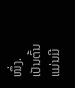ໜຶ່ງ. ເປັນຕົ້ນແມ່ນມີ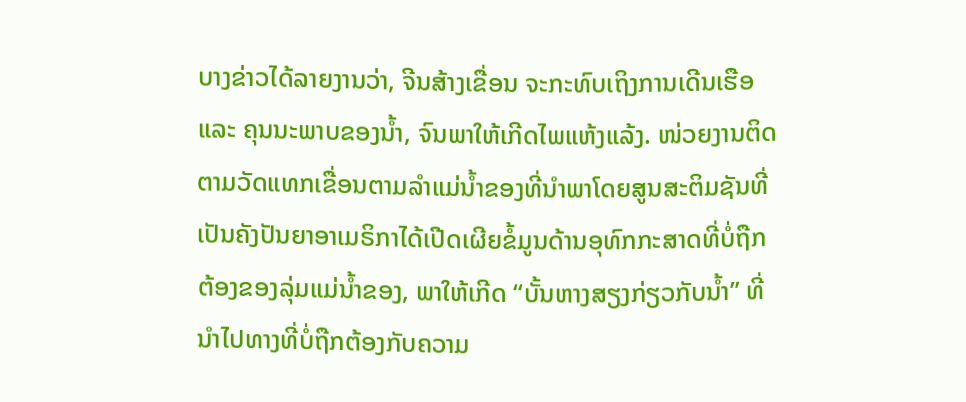ບາງຂ່າວໄດ້ລາຍງານວ່າ, ຈີນສ້າງເຂື່ອນ ຈະກະທົບເຖິງການເດີນເຮືອ ແລະ ຄຸນນະພາບຂອງນ້ຳ, ຈົນພາໃຫ້ເກີດໄພແຫ້ງແລ້ງ. ໜ່ວຍງານຕິດຕາມວັດແທກເຂື່ອນຕາມລຳແມ່ນ້ຳຂອງທີ່ນຳພາໂດຍສູນສະຕິມຊັນທີ່ເປັນຄັງປັນຍາອາເມຣິກາໄດ້ເປີດເຜີຍຂໍ້ມູນດ້ານອຸທົກກະສາດທີ່ບໍ່ຖືກຕ້ອງຂອງລຸ່ມແມ່ນ້ຳຂອງ, ພາໃຫ້ເກີດ “ບັ້ນຫາງສຽງກ່ຽວກັບນ້ຳ” ທີ່ນຳໄປທາງທີ່ບໍ່ຖືກຕ້ອງກັບຄວາມ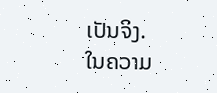ເປັນຈິງ.
ໃນຄວາມ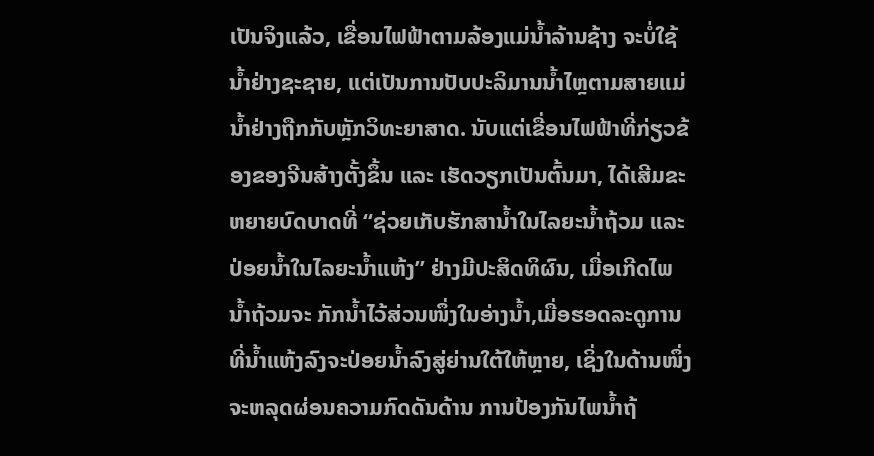ເປັນຈິງແລ້ວ, ເຂື່ອນໄຟຟ້າຕາມລ້ອງແມ່ນ້ຳລ້ານຊ້າງ ຈະບໍ່ໃຊ້ນ້ຳຢ່າງຊະຊາຍ, ແຕ່ເປັນການປັບປະລິມານນ້ຳໄຫຼຕາມສາຍແມ່ນ້ຳຢ່າງຖືກກັບຫຼັກວິທະຍາສາດ. ນັບແຕ່ເຂື່ອນໄຟຟ້າທີ່ກ່ຽວຂ້ອງຂອງຈີນສ້າງຕັ້ງຂຶ້ນ ແລະ ເຮັດວຽກເປັນຕົ້ນມາ, ໄດ້ເສີມຂະຫຍາຍບົດບາດທີ່ “ຊ່ວຍເກັບຮັກສານ້ຳໃນໄລຍະນ້ຳຖ້ວມ ແລະ ປ່ອຍນ້ຳໃນໄລຍະນ້ຳແຫ້ງ” ຢ່າງມີປະສິດທິຜົນ, ເມື່ອເກີດໄພນ້ຳຖ້ວມຈະ ກັກນ້ຳໄວ້ສ່ວນໜຶ່ງໃນອ່າງນ້ຳ,ເມື່ອຮອດລະດູການທີ່ນ້ຳແຫ້ງລົງຈະປ່ອຍນ້ຳລົງສູ່ຍ່ານໃຕ້ໃຫ້ຫຼາຍ, ເຊິ່ງໃນດ້ານໜຶ່ງຈະຫລຸດຜ່ອນຄວາມກົດດັນດ້ານ ການປ້ອງກັນໄພນ້ຳຖ້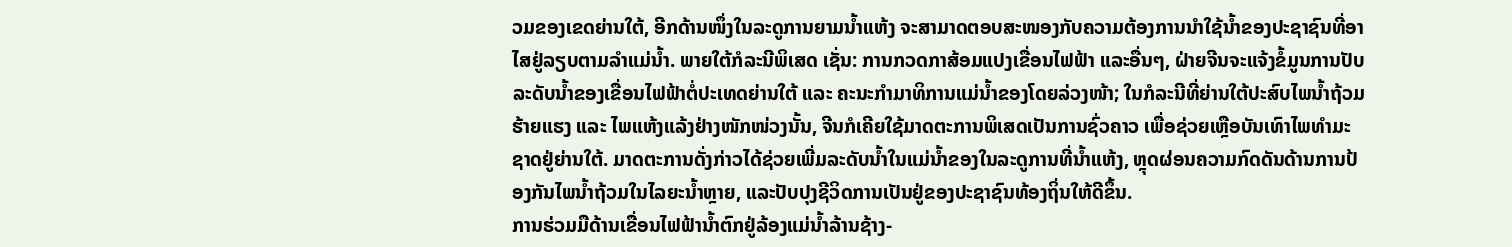ວມຂອງເຂດຍ່ານໃຕ້, ອີກດ້ານໜຶ່ງໃນລະດູການຍາມນ້ຳແຫ້ງ ຈະສາມາດຕອບສະໜອງກັບຄວາມຕ້ອງການນຳໃຊ້ນ້ຳຂອງປະຊາຊົນທີ່ອາໄສຢູ່ລຽບຕາມລຳແມ່ນ້ຳ. ພາຍໃຕ້ກໍລະນີພິເສດ ເຊັ່ນ: ການກວດກາສ້ອມແປງເຂື່ອນໄຟຟ້າ ແລະອື່ນໆ, ຝ່າຍຈີນຈະແຈ້ງຂໍ້ມູນການປັບລະດັບນ້ຳຂອງເຂື່ອນໄຟຟ້າຕໍ່ປະເທດຍ່ານໃຕ້ ແລະ ຄະນະກຳມາທິການແມ່ນ້ຳຂອງໂດຍລ່ວງໜ້າ; ໃນກໍລະນີທີ່ຍ່ານໃຕ້ປະສົບໄພນ້ຳຖ້ວມຮ້າຍແຮງ ແລະ ໄພແຫ້ງແລ້ງຢ່າງໜັກໜ່ວງນັ້ນ, ຈີນກໍເຄີຍໃຊ້ມາດຕະການພິເສດເປັນການຊົ່ວຄາວ ເພື່ອຊ່ວຍເຫຼືອບັນເທົາໄພທຳມະຊາດຢູ່ຍ່ານໃຕ້. ມາດຕະການດັ່ງກ່າວໄດ້ຊ່ວຍເພີ່ມລະດັບນ້ຳໃນແມ່ນ້ຳຂອງໃນລະດູການທີ່ນ້ຳແຫ້ງ, ຫຼຸດຜ່ອນຄວາມກົດດັນດ້ານການປ້ອງກັນໄພນ້ຳຖ້ວມໃນໄລຍະນ້ຳຫຼາຍ, ແລະປັບປຸງຊີວິດການເປັນຢູ່ຂອງປະຊາຊົນທ້ອງຖິ່ນໃຫ້ດີຂຶ້ນ.
ການຮ່ວມມືດ້ານເຂື່ອນໄຟຟ້ານ້ຳຕົກຢູ່ລ້ອງແມ່ນ້ຳລ້ານຊ້າງ-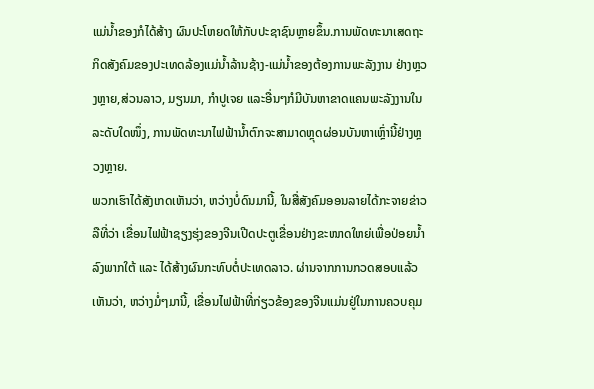ແມ່ນ້ຳຂອງກໍໄດ້ສ້າງ ຜົນປະໂຫຍດໃຫ້ກັບປະຊາຊົນຫຼາຍຂຶ້ນ.ການພັດທະນາເສດຖະກິດສັງຄົມຂອງປະເທດລ້ອງແມ່ນ້ຳລ້ານຊ້າງ-ແມ່ນ້ຳຂອງຕ້ອງການພະລັງງານ ຢ່າງຫຼວງຫຼາຍ,ສ່ວນລາວ, ມຽນມາ, ກຳປູເຈຍ ແລະອື່ນໆກໍມີບັນຫາຂາດແຄນພະລັງງານໃນລະດັບໃດໜຶ່ງ, ການພັດທະນາໄຟຟ້ານ້ຳຕົກຈະສາມາດຫຼຸດຜ່ອນບັນຫາເຫຼົ່ານີ້ຢ່າງຫຼວງຫຼາຍ.
ພວກເຮົາໄດ້ສັງເກດເຫັນວ່າ, ຫວ່າງບໍ່ດົນມານີ້, ໃນສື່ສັງຄົມອອນລາຍໄດ້ກະຈາຍຂ່າວລືທີ່ວ່າ ເຂື່ອນໄຟຟ້າຊຽງຮຸ່ງຂອງຈີນເປີດປະຕູເຂື່ອນຢ່າງຂະໜາດໃຫຍ່ເພື່ອປ່ອຍນ້ຳລົງພາກໃຕ້ ແລະ ໄດ້ສ້າງຜົນກະທົບຕໍ່ປະເທດລາວ. ຜ່ານຈາກການກວດສອບແລ້ວເຫັນວ່າ, ຫວ່າງມໍ່ໆມານີ້, ເຂື່ອນໄຟຟ້າທີ່ກ່ຽວຂ້ອງຂອງຈີນແມ່ນຢູ່ໃນການຄວບຄຸມ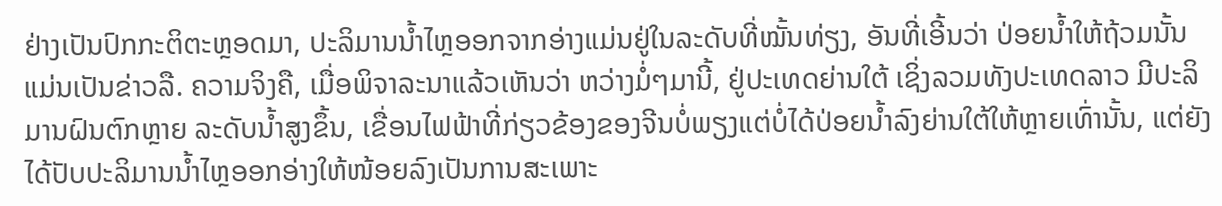ຢ່າງເປັນປົກກະຕິຕະຫຼອດມາ, ປະລິມານນ້ຳໄຫຼອອກຈາກອ່າງແມ່ນຢູ່ໃນລະດັບທີ່ໝັ້ນທ່ຽງ, ອັນທີ່ເອີ້ນວ່າ ປ່ອຍນ້ຳໃຫ້ຖ້ວມນັ້ນແມ່ນເປັນຂ່າວລື. ຄວາມຈິງຄື, ເມື່ອພິຈາລະນາແລ້ວເຫັນວ່າ ຫວ່າງມໍ່ໆມານີ້, ຢູ່ປະເທດຍ່ານໃຕ້ ເຊິ່ງລວມທັງປະເທດລາວ ມີປະລິມານຝົນຕົກຫຼາຍ ລະດັບນ້ຳສູງຂຶ້ນ, ເຂື່ອນໄຟຟ້າທີ່ກ່ຽວຂ້ອງຂອງຈີນບໍ່ພຽງແຕ່ບໍ່ໄດ້ປ່ອຍນ້ຳລົງຍ່ານໃຕ້ໃຫ້ຫຼາຍເທົ່ານັ້ນ, ແຕ່ຍັງໄດ້ປັບປະລິມານນ້ຳໄຫຼອອກອ່າງໃຫ້ໜ້ອຍລົງເປັນການສະເພາະ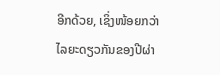ອີກດ້ວຍ, ເຊິ່ງໜ້ອຍກວ່າໄລຍະດຽວກັນຂອງປີຜ່າ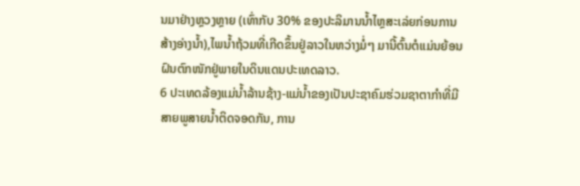ນມາຢ່າງຫຼວງຫຼາຍ (ເທົ່າກັບ 30% ຂອງປະລິມານນ້ຳໄຫຼສະເລ່ຍກ່ອນການສ້າງອ່າງນ້ຳ),ໄພນ້ຳຖ້ວມທີ່ເກີດຂຶ້ນຢູ່ລາວໃນຫວ່າງມໍ່ໆ ມານີ້ຕົ້ນຕໍແມ່ນຍ້ອນຝົນຕົກໜັກຢູ່ພາຍໃນດິນແດນປະເທດລາວ.
6 ປະເທດລ້ອງແມ່ນ້ຳລ້ານຊ້າງ-ແມ່ນ້ຳຂອງເປັນປະຊາຄົມຮ່ວມຊາຕາກຳທີ່ມີສາຍພູສາຍນ້ຳຕິດຈອດກັນ, ການ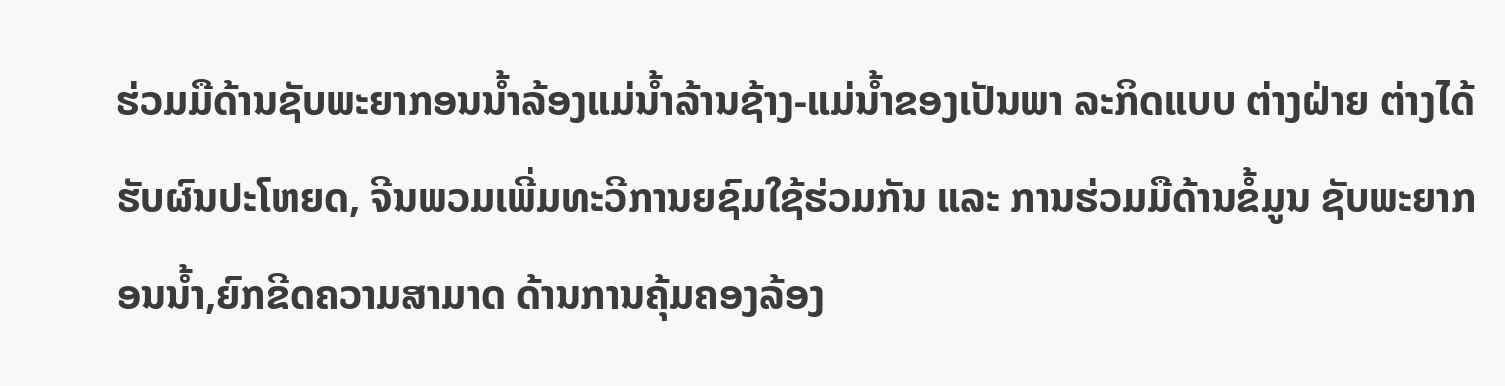ຮ່ວມມືດ້ານຊັບພະຍາກອນນ້ຳລ້ອງແມ່ນ້ຳລ້ານຊ້າງ-ແມ່ນ້ຳຂອງເປັນພາ ລະກິດແບບ ຕ່າງຝ່າຍ ຕ່າງໄດ້ຮັບຜົນປະໂຫຍດ, ຈີນພວມເພີ່ມທະວີການຍຊົມໃຊ້ຮ່ວມກັນ ແລະ ການຮ່ວມມືດ້ານຂໍ້ມູນ ຊັບພະຍາກອນນ້ຳ,ຍົກຂີດຄວາມສາມາດ ດ້ານການຄຸ້ມຄອງລ້ອງ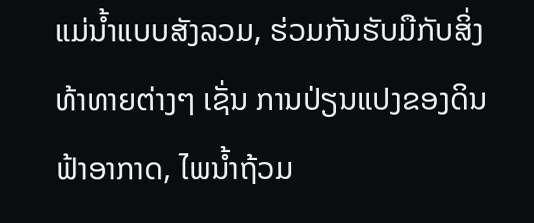ແມ່ນ້ຳແບບສັງລວມ, ຮ່ວມກັນຮັບມືກັບສິ່ງທ້າທາຍຕ່າງໆ ເຊັ່ນ ການປ່ຽນແປງຂອງດິນຟ້າອາກາດ, ໄພນ້ຳຖ້ວມ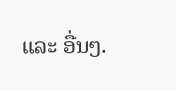ແລະ ອື່ນໆ.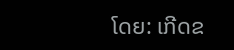ໂດຍ: ເກີດຂ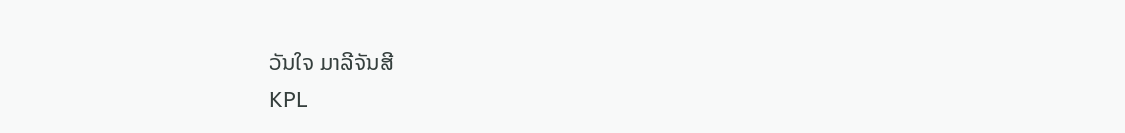ວັນໃຈ ມາລີຈັນສີ
KPL